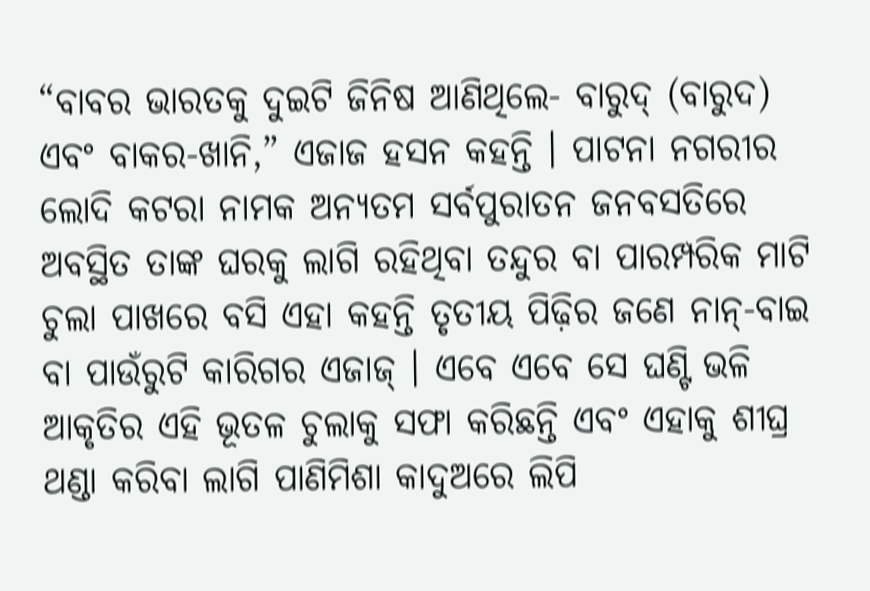“ବାବର ଭାରତକୁ ଦୁଇଟି ଜିନିଷ ଆଣିଥିଲେ- ବାରୁଦ୍ (ବାରୁଦ) ଏବଂ ବାକର-ଖାନି,” ଏଜାଜ ହସନ କହନ୍ତି । ପାଟନା ନଗରୀର ଲୋଦି କଟରା ନାମକ ଅନ୍ୟତମ ସର୍ବପୁରାତନ ଜନବସତିରେ ଅବସ୍ଥିତ ତାଙ୍କ ଘରକୁ ଲାଗି ରହିଥିବା ତନ୍ଦୁର ବା ପାରମ୍ପରିକ ମାଟି ଚୁଲା ପାଖରେ ବସି ଏହା କହନ୍ତି ତୃତୀୟ ପିଢ଼ିର ଜଣେ ନାନ୍-ବାଇ ବା ପାଉଁରୁଟି କାରିଗର ଏଜାଜ୍ । ଏବେ ଏବେ ସେ ଘଣ୍ଟି ଭଳି ଆକୃତିର ଏହି ଭୂତଳ ଚୁଲାକୁ ସଫା କରିଛନ୍ତି ଏବଂ ଏହାକୁ ଶୀଘ୍ର ଥଣ୍ଡା କରିବା ଲାଗି ପାଣିମିଶା କାଦୁଅରେ ଲିପି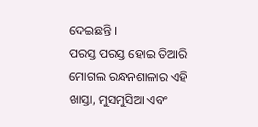ଦେଇଛନ୍ତି ।
ପରସ୍ତ ପରସ୍ତ ହୋଇ ତିଆରି ମୋଗଲ ରନ୍ଧନଶାଳାର ଏହି ଖାସ୍ତା, ମୁସମୁସିଆ ଏବଂ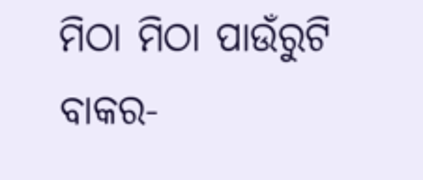ମିଠା ମିଠା ପାଉଁରୁଟି ବାକର-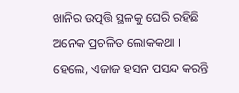ଖାନିର ଉତ୍ପତ୍ତି ସ୍ଥଳକୁ ଘେରି ରହିଛି ଅନେକ ପ୍ରଚଳିତ ଲୋକକଥା । ହେଲେ, ଏଜାଜ ହସନ ପସନ୍ଦ କରନ୍ତି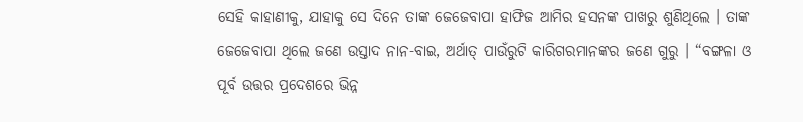ସେହି କାହାଣୀକୁ, ଯାହାକୁ ସେ ଦିନେ ତାଙ୍କ ଜେଜେବାପା ହାଫିଜ ଆମିର ହସନଙ୍କ ପାଖରୁ ଶୁଣିଥିଲେ । ତାଙ୍କ ଜେଜେବାପା ଥିଲେ ଜଣେ ଉସ୍ତାଦ ନାନ-ବାଇ, ଅର୍ଥାତ୍ ପାଉଁରୁଟି କାରିଗରମାନଙ୍କର ଜଣେ ଗୁରୁ । “ବଙ୍ଗଳା ଓ ପୂର୍ବ ଉତ୍ତର ପ୍ରଦେଶରେ ଭିନ୍ନ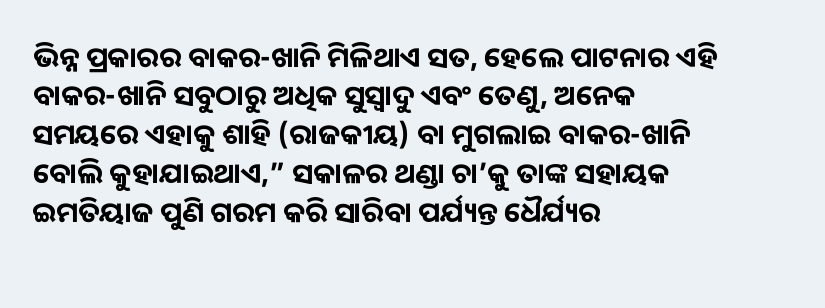ଭିନ୍ନ ପ୍ରକାରର ବାକର-ଖାନି ମିଳିଥାଏ ସତ, ହେଲେ ପାଟନାର ଏହି ବାକର-ଖାନି ସବୁଠାରୁ ଅଧିକ ସୁସ୍ୱାଦୁ ଏବଂ ତେଣୁ, ଅନେକ ସମୟରେ ଏହାକୁ ଶାହି (ରାଜକୀୟ) ବା ମୁଗଲାଇ ବାକର-ଖାନି ବୋଲି କୁହାଯାଇଥାଏ,” ସକାଳର ଥଣ୍ଡା ଚା’କୁ ତାଙ୍କ ସହାୟକ ଇମତିୟାଜ ପୁଣି ଗରମ କରି ସାରିବା ପର୍ଯ୍ୟନ୍ତ ଧୈର୍ଯ୍ୟର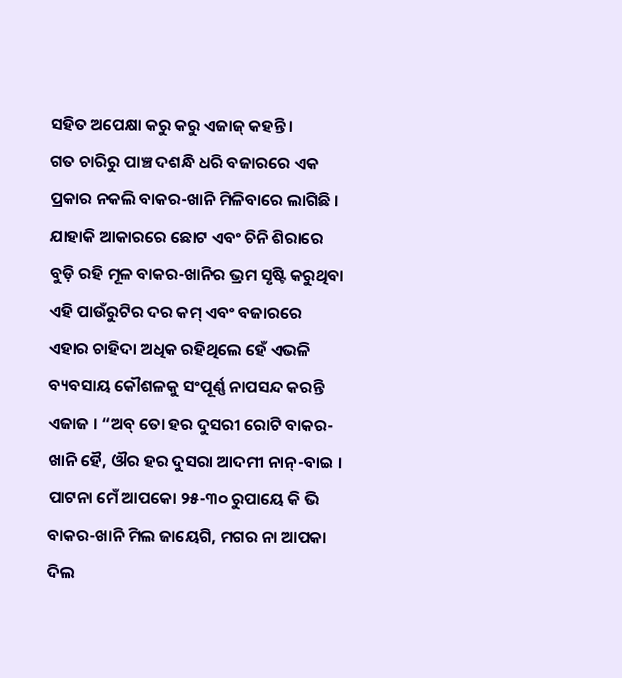ସହିତ ଅପେକ୍ଷା କରୁ କରୁ ଏଜାଜ୍ କହନ୍ତି ।
ଗତ ଚାରିରୁ ପାଞ୍ଚ ଦଶନ୍ଧି ଧରି ବଜାରରେ ଏକ ପ୍ରକାର ନକଲି ବାକର-ଖାନି ମିଳିବାରେ ଲାଗିଛି । ଯାହାକି ଆକାରରେ ଛୋଟ ଏବଂ ଚିନି ଶିରାରେ ବୁଡ଼ି ରହି ମୂଳ ବାକର-ଖାନିର ଭ୍ରମ ସୃଷ୍ଟି କରୁଥିବା ଏହି ପାଉଁରୁଟିର ଦର କମ୍ ଏବଂ ବଜାରରେ ଏହାର ଚାହିଦା ଅଧିକ ରହିଥିଲେ ହେଁ ଏଭଳି ବ୍ୟବସାୟ କୌଶଳକୁ ସଂପୂର୍ଣ୍ଣ ନାପସନ୍ଦ କରନ୍ତି ଏଜାଜ । “ଅବ୍ ତୋ ହର ଦୁସରୀ ରୋଟି ବାକର-ଖାନି ହୈ, ଔର ହର ଦୁସରା ଆଦମୀ ନାନ୍-ବାଇ । ପାଟନା ମେଁ ଆପକୋ ୨୫-୩୦ ରୁପାୟେ କି ଭି ବାକର-ଖାନି ମିଲ ଜାୟେଗି, ମଗର ନା ଆପକା ଦିଲ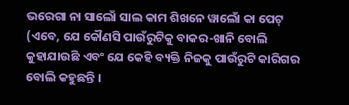ଭରେଗା ନା ସାଲୋଁ ସାଲ କାମ ଶିଖନେ ୱାଲୋଁ କା ପେଟ୍ (ଏବେ, ଯେ କୌଣସି ପାଉଁରୁଟିକୁ ବାକର-ଖାନି ବୋଲି କୁହାଯାଉଛି ଏବଂ ଯେ କେହି ବ୍ୟକ୍ତି ନିଜକୁ ପାଉଁରୁଟି କାରିଗର ବୋଲି କହୁଛନ୍ତି ।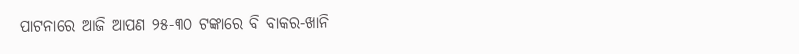ପାଟନାରେ ଆଜି ଆପଣ ୨୫-୩୦ ଟଙ୍କାରେ ବି ବାକର-ଖାନି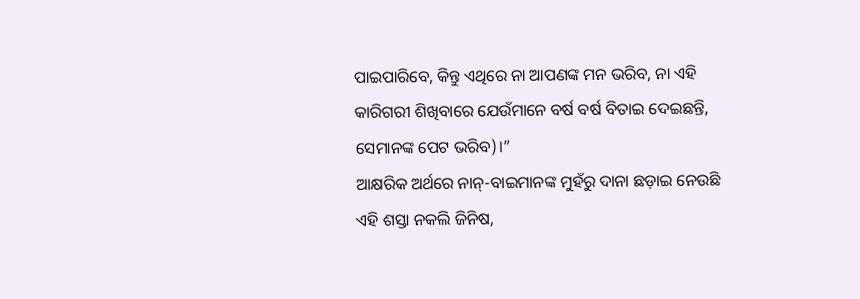ପାଇପାରିବେ, କିନ୍ତୁ ଏଥିରେ ନା ଆପଣଙ୍କ ମନ ଭରିବ, ନା ଏହି କାରିଗରୀ ଶିଖିବାରେ ଯେଉଁମାନେ ବର୍ଷ ବର୍ଷ ବିତାଇ ଦେଇଛନ୍ତି, ସେମାନଙ୍କ ପେଟ ଭରିବ)।”
ଆକ୍ଷରିକ ଅର୍ଥରେ ନାନ୍-ବାଇମାନଙ୍କ ମୁହଁରୁ ଦାନା ଛଡ଼ାଇ ନେଉଛି ଏହି ଶସ୍ତା ନକଲି ଜିନିଷ,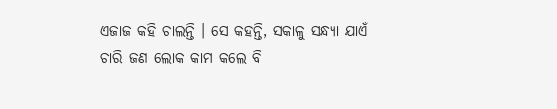ଏଜାଜ କହି ଚାଲନ୍ତି । ସେ କହନ୍ତି, ସକାଳୁ ସନ୍ଧ୍ୟା ଯାଏଁ ଚାରି ଜଣ ଲୋକ କାମ କଲେ ବି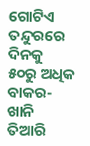ଗୋଟିଏ ତନ୍ଦୁରରେ ଦିନକୁ ୫୦ରୁ ଅଧିକ ବାକର-ଖାନି ତିଆରି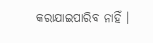କରାଯାଇପାରିବ ନାହିଁ ।